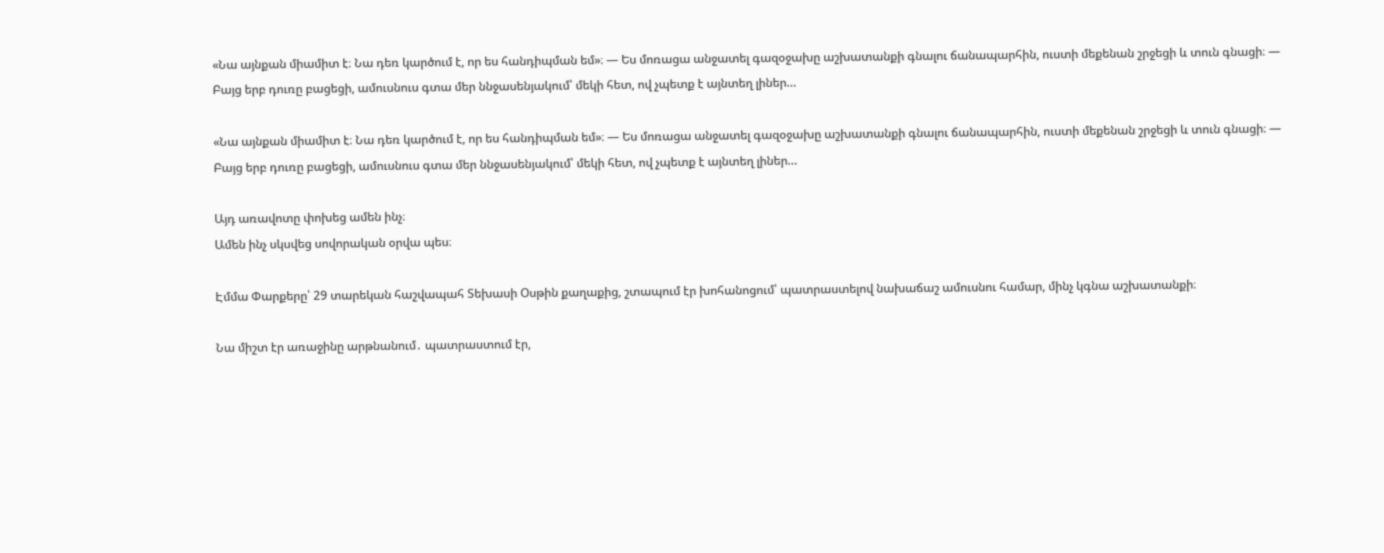«Նա այնքան միամիտ է։ Նա դեռ կարծում է, որ ես հանդիպման եմ»։ — Ես մոռացա անջատել գազօջախը աշխատանքի գնալու ճանապարհին, ուստի մեքենան շրջեցի և տուն գնացի։ — Բայց երբ դուռը բացեցի, ամուսնուս գտա մեր ննջասենյակում՝ մեկի հետ, ով չպետք է այնտեղ լիներ…

«Նա այնքան միամիտ է։ Նա դեռ կարծում է, որ ես հանդիպման եմ»։ — Ես մոռացա անջատել գազօջախը աշխատանքի գնալու ճանապարհին, ուստի մեքենան շրջեցի և տուն գնացի։ — Բայց երբ դուռը բացեցի, ամուսնուս գտա մեր ննջասենյակում՝ մեկի հետ, ով չպետք է այնտեղ լիներ…

Այդ առավոտը փոխեց ամեն ինչ։
Ամեն ինչ սկսվեց սովորական օրվա պես։

Էմմա Փարքերը՝ 29 տարեկան հաշվապահ Տեխասի Օսթին քաղաքից, շտապում էր խոհանոցում՝ պատրաստելով նախաճաշ ամուսնու համար, մինչ կգնա աշխատանքի։

Նա միշտ էր առաջինը արթնանում․ պատրաստում էր,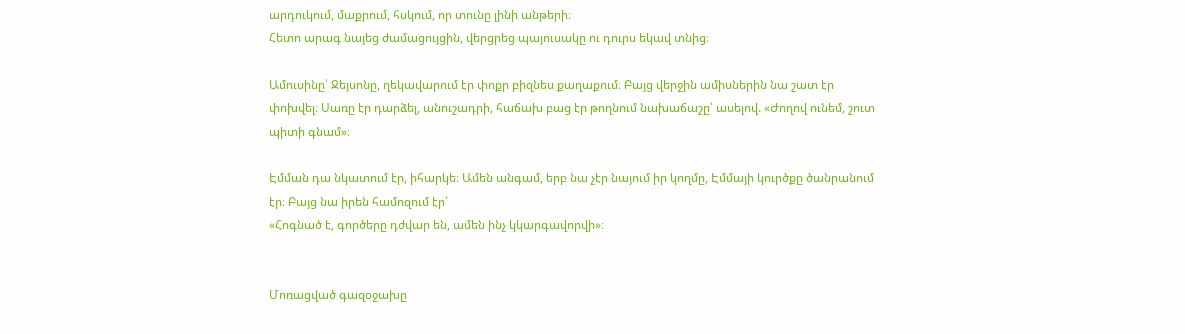արդուկում, մաքրում, հսկում, որ տունը լինի անթերի։
Հետո արագ նայեց ժամացույցին, վերցրեց պայուսակը ու դուրս եկավ տնից։

Ամուսինը՝ Ջեյսոնը, ղեկավարում էր փոքր բիզնես քաղաքում։ Բայց վերջին ամիսներին նա շատ էր փոխվել։ Սառը էր դարձել, անուշադրի, հաճախ բաց էր թողնում նախաճաշը՝ ասելով. «Ժողով ունեմ, շուտ պիտի գնամ»։

Էմման դա նկատում էր, իհարկե։ Ամեն անգամ, երբ նա չէր նայում իր կողմը, Էմմայի կուրծքը ծանրանում էր։ Բայց նա իրեն համոզում էր՝
«Հոգնած է, գործերը դժվար են, ամեն ինչ կկարգավորվի»։


Մոռացված գազօջախը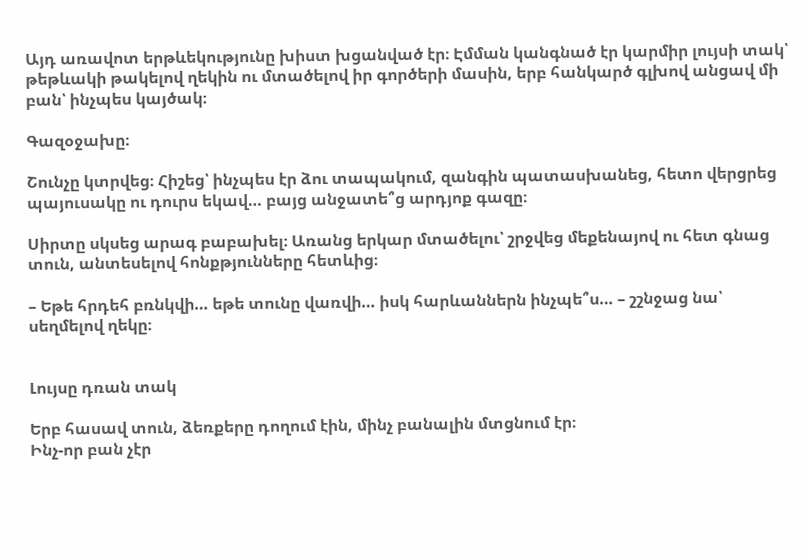Այդ առավոտ երթևեկությունը խիստ խցանված էր։ Էմման կանգնած էր կարմիր լույսի տակ՝ թեթևակի թակելով ղեկին ու մտածելով իր գործերի մասին, երբ հանկարծ գլխով անցավ մի բան՝ ինչպես կայծակ։

Գազօջախը։

Շունչը կտրվեց։ Հիշեց՝ ինչպես էր ձու տապակում, զանգին պատասխանեց, հետո վերցրեց պայուսակը ու դուրս եկավ… բայց անջատե՞ց արդյոք գազը։

Սիրտը սկսեց արագ բաբախել։ Առանց երկար մտածելու՝ շրջվեց մեքենայով ու հետ գնաց տուն, անտեսելով հոնքթյունները հետևից։

– Եթե հրդեհ բռնկվի… եթե տունը վառվի… իսկ հարևաններն ինչպե՞ս… – շշնջաց նա՝ սեղմելով ղեկը։


Լույսը դռան տակ

Երբ հասավ տուն, ձեռքերը դողում էին, մինչ բանալին մտցնում էր։
Ինչ-որ բան չէր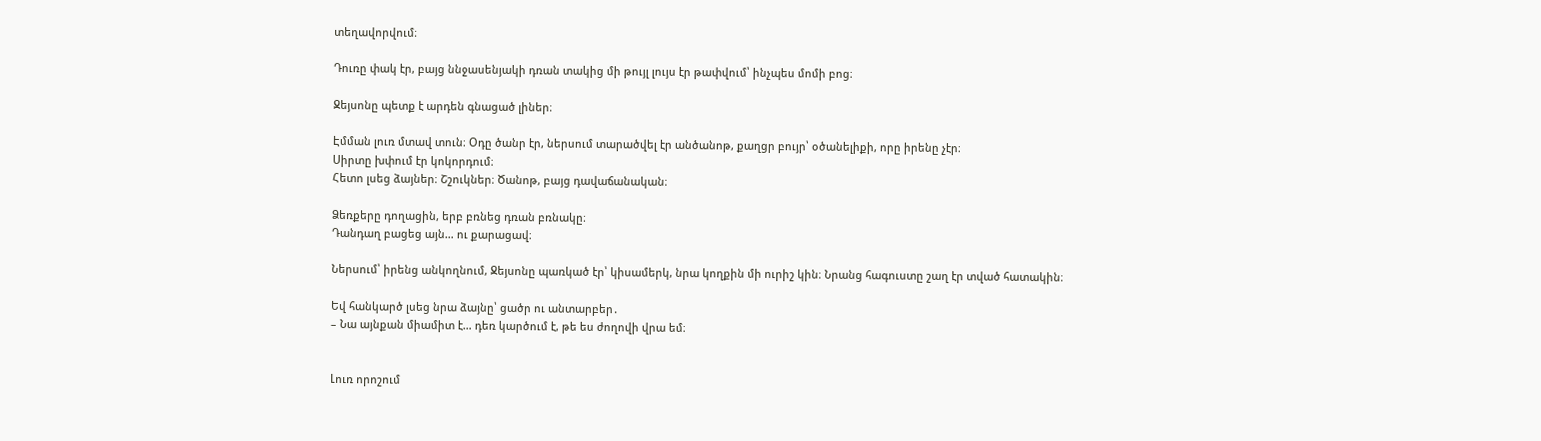տեղավորվում։

Դուռը փակ էր, բայց ննջասենյակի դռան տակից մի թույլ լույս էր թափվում՝ ինչպես մոմի բոց։

Ջեյսոնը պետք է արդեն գնացած լիներ։

Էմման լուռ մտավ տուն։ Օդը ծանր էր, ներսում տարածվել էր անծանոթ, քաղցր բույր՝ օծանելիքի, որը իրենը չէր։
Սիրտը խփում էր կոկորդում։
Հետո լսեց ձայներ։ Շշուկներ։ Ծանոթ, բայց դավաճանական։

Ձեռքերը դողացին, երբ բռնեց դռան բռնակը։
Դանդաղ բացեց այն… ու քարացավ։

Ներսում՝ իրենց անկողնում, Ջեյսոնը պառկած էր՝ կիսամերկ, նրա կողքին մի ուրիշ կին։ Նրանց հագուստը շաղ էր տված հատակին։

Եվ հանկարծ լսեց նրա ձայնը՝ ցածր ու անտարբեր․
– Նա այնքան միամիտ է… դեռ կարծում է, թե ես ժողովի վրա եմ։


Լուռ որոշում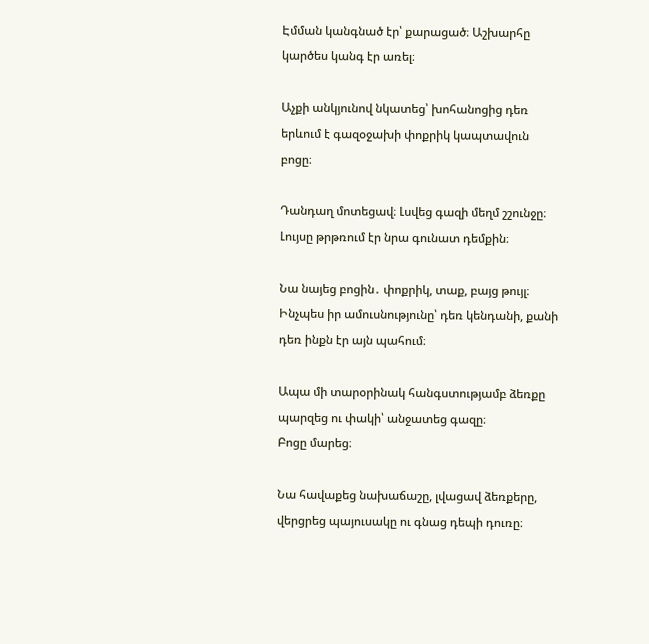Էմման կանգնած էր՝ քարացած։ Աշխարհը կարծես կանգ էր առել։

Աչքի անկյունով նկատեց՝ խոհանոցից դեռ երևում է գազօջախի փոքրիկ կապտավուն բոցը։

Դանդաղ մոտեցավ։ Լսվեց գազի մեղմ շշունջը։ Լույսը թրթռում էր նրա գունատ դեմքին։

Նա նայեց բոցին․ փոքրիկ, տաք, բայց թույլ։ Ինչպես իր ամուսնությունը՝ դեռ կենդանի, քանի դեռ ինքն էր այն պահում։

Ապա մի տարօրինակ հանգստությամբ ձեռքը պարզեց ու փակի՝ անջատեց գազը։
Բոցը մարեց։

Նա հավաքեց նախաճաշը, լվացավ ձեռքերը, վերցրեց պայուսակը ու գնաց դեպի դուռը։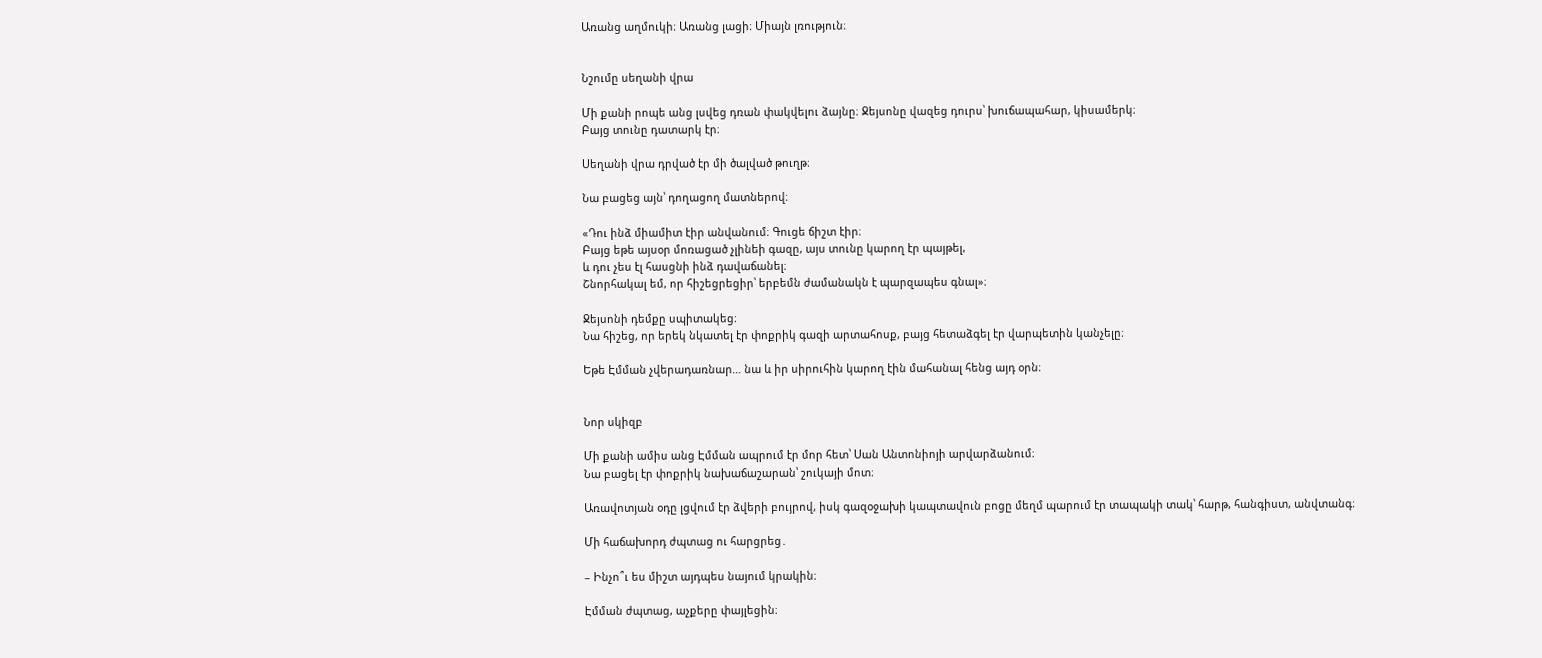Առանց աղմուկի։ Առանց լացի։ Միայն լռություն։


Նշումը սեղանի վրա

Մի քանի րոպե անց լսվեց դռան փակվելու ձայնը։ Ջեյսոնը վազեց դուրս՝ խուճապահար, կիսամերկ։
Բայց տունը դատարկ էր։

Սեղանի վրա դրված էր մի ծալված թուղթ։

Նա բացեց այն՝ դողացող մատներով։

«Դու ինձ միամիտ էիր անվանում։ Գուցե ճիշտ էիր։
Բայց եթե այսօր մոռացած չլինեի գազը, այս տունը կարող էր պայթել,
և դու չես էլ հասցնի ինձ դավաճանել։
Շնորհակալ եմ, որ հիշեցրեցիր՝ երբեմն ժամանակն է պարզապես գնալ»։

Ջեյսոնի դեմքը սպիտակեց։
Նա հիշեց, որ երեկ նկատել էր փոքրիկ գազի արտահոսք, բայց հետաձգել էր վարպետին կանչելը։

Եթե Էմման չվերադառնար… նա և իր սիրուհին կարող էին մահանալ հենց այդ օրն։


Նոր սկիզբ

Մի քանի ամիս անց Էմման ապրում էր մոր հետ՝ Սան Անտոնիոյի արվարձանում։
Նա բացել էր փոքրիկ նախաճաշարան՝ շուկայի մոտ։

Առավոտյան օդը լցվում էր ձվերի բույրով, իսկ գազօջախի կապտավուն բոցը մեղմ պարում էր տապակի տակ՝ հարթ, հանգիստ, անվտանգ։

Մի հաճախորդ ժպտաց ու հարցրեց․

– Ինչո՞ւ ես միշտ այդպես նայում կրակին։

Էմման ժպտաց, աչքերը փայլեցին։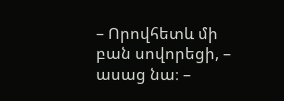– Որովհետև մի բան սովորեցի, – ասաց նա։ –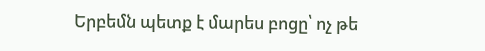Երբեմն պետք է մարես բոցը՝ ոչ թե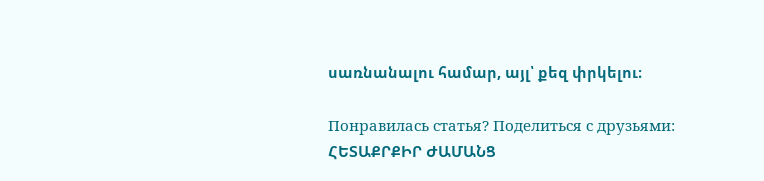սառնանալու համար, այլ՝ քեզ փրկելու։

Понравилась статья? Поделиться с друзьями:
ՀԵՏԱՔՐՔԻՐ ԺԱՄԱՆՑ